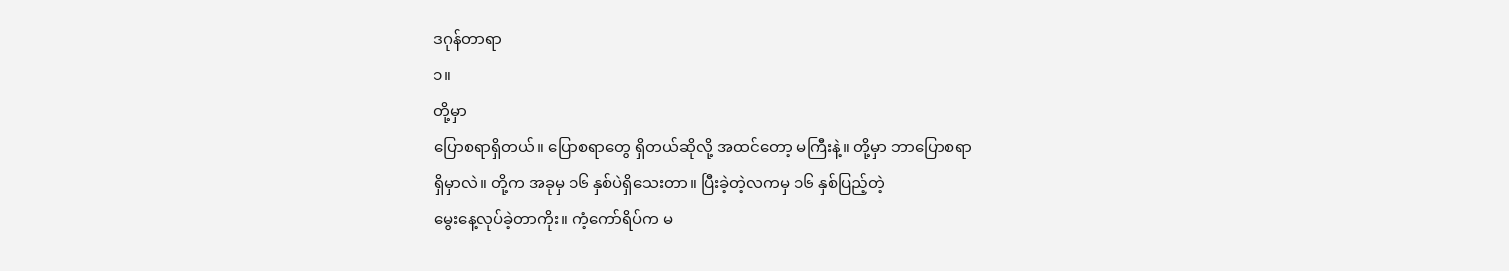ဒဂုန်တာရာ
၁။
တို့မှာ
ပြောစရာရှိတယ်။ ပြောစရာတွေ ရှိတယ်ဆိုလို့ အထင်တော့ မကြီးနဲ့။ တို့မှာ ဘာပြောစရာ
ရှိမှာလဲ။ တို့က အခုမှ ၁၆ နှစ်ပဲရှိသေးတာ။ ပြီးခဲ့တဲ့လကမှ ၁၆ နှစ်ပြည့်တဲ့
မွေးနေ့လုပ်ခဲ့တာကိုး။ ကံ့ကော်ရိပ်က မ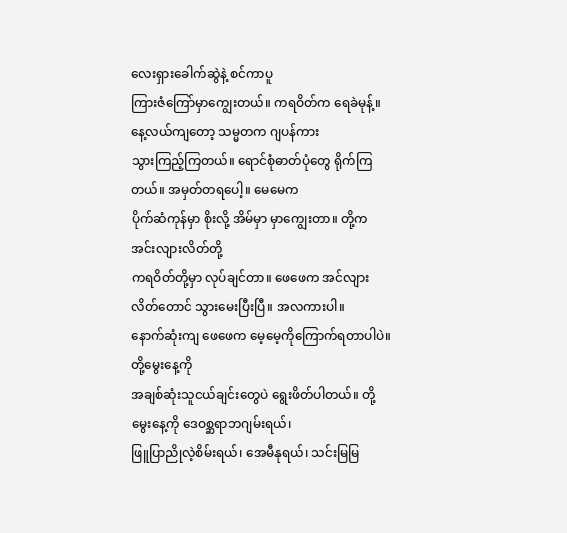လေးရှားခေါက်ဆွဲနဲ့ စင်ကာပူ
ကြားဇံကြော်မှာကျွေးတယ်။ ကရဝိတ်က ရေခဲမုန့်။ နေ့လယ်ကျတော့ သမ္မတက ဂျပန်ကား
သွားကြည့်ကြတယ်။ ရောင်စုံဓာတ်ပုံတွေ ရိုက်ကြတယ်။ အမှတ်တရပေါ့။ မေမေက
ပိုက်ဆံကုန်မှာ စိုးလို့ အိမ်မှာ မှာကျွေးတာ။ တို့က အင်းလျားလိတ်တို့
ကရဝိတ်တို့မှာ လုပ်ချင်တာ။ ဖေဖေက အင်လျားလိတ်တောင် သွားမေးပြီးပြီ။ အလကားပါ။
နောက်ဆုံးကျ ဖေဖေက မေ့မေ့ကိုကြောက်ရတာပါပဲ။ တို့မွေးနေ့ကို
အချစ်ဆုံးသူငယ်ချင်းတွေပဲ ရွေးဖိတ်ပါတယ်။ တို့မွေးနေ့ကို ဒေဝစ္ဆရာဘဂျမ်းရယ်၊
ဖြူပြာညိုလဲ့စိမ်းရယ်၊ အေမီနုရယ်၊ သင်းမြမြ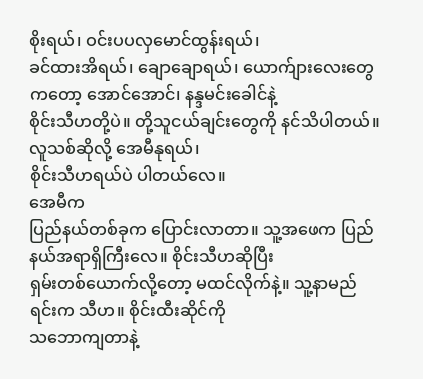စိုးရယ်၊ ဝင်းပပလှမောင်ထွန်းရယ်၊
ခင်ထားအိရယ်၊ ချောချောရယ်၊ ယောက်ျားလေးတွေကတော့ အောင်အောင်၊ နန္ဒမင်းခေါင်နဲ့
စိုင်းသီဟတို့ပဲ။ တို့သူငယ်ချင်းတွေကို နင်သိပါတယ်။ လူသစ်ဆိုလို့ အေမီနုရယ်၊
စိုင်းသီဟရယ်ပဲ ပါတယ်လေ။
အေမီက
ပြည်နယ်တစ်ခုက ပြောင်းလာတာ။ သူ့အဖေက ပြည်နယ်အရာရှိကြီးလေ။ စိုင်းသီဟဆိုပြီး
ရှမ်းတစ်ယောက်လို့တော့ မထင်လိုက်နဲ့။ သူ့နာမည်ရင်းက သီဟ။ စိုင်းထီးဆိုင်ကို
သဘောကျတာနဲ့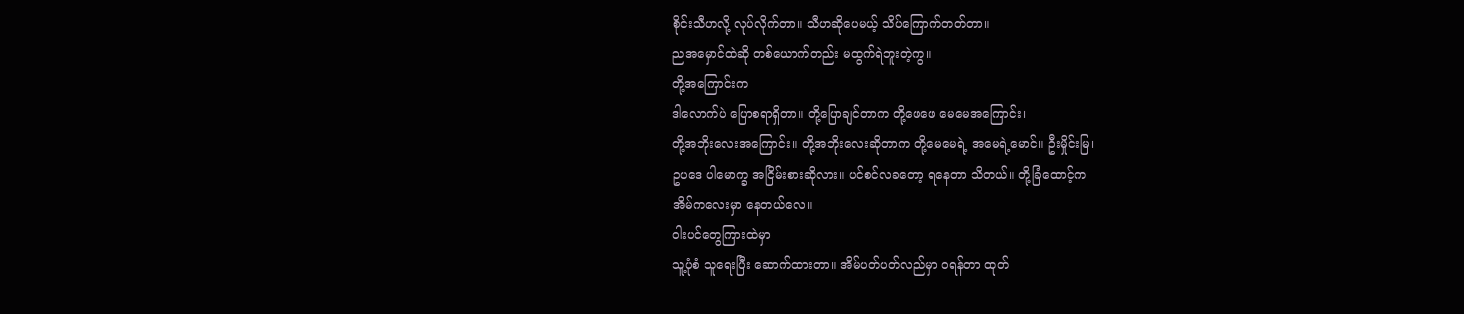စိုင်းသီဟလို့ လုပ်လိုက်တာ။ သီဟဆိုပေမယ့် သိပ်ကြောက်တတ်တာ။
ညအမှောင်ထဲဆို တစ်ယောက်တည်း မထွက်ရဲဘူးတဲ့ကွ။
တို့အကြောင်းက
ဒါလောက်ပဲ ပြောစရာရှိတာ။ တို့ပြောချင်တာက တို့ဖေဖေ မေမေအကြောင်း၊
တို့အဘိုးလေးအကြောင်း။ တို့အဘိုးလေးဆိုတာက တို့မေမေရဲ့ အမေရဲ့မောင်။ ဦးမှိုင်းမြ၊
ဥပဒေ ပါမောက္ခ အငြိမ်းစားဆိုလား။ ပင်စင်လခတော့ ရနေတာ သိတယ်။ တို့ခြံထောင့်က
အိမ်ကလေးမှာ နေတယ်လေ။
ဝါးပင်တွေကြားထဲမှာ
သူ့ပုံစံ သူရေးပြီး ဆောက်ထားတာ။ အိမ်ပတ်ပတ်လည်မှာ ဝရန်တာ ထုတ်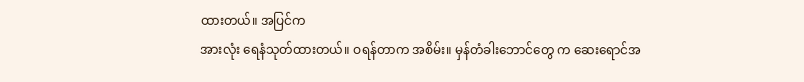ထားတယ်။ အပြင်က
အားလုံး ရေနံသုတ်ထားတယ်။ ဝရန်တာက အစိမ်း။ မှန်တံခါးဘောင်တွေ က ဆေးရောင်အ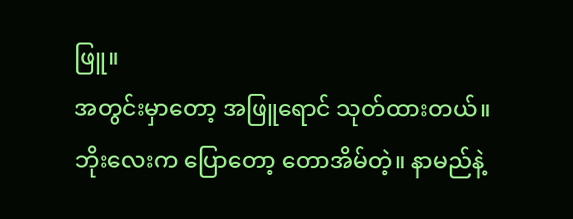ဖြူ။
အတွင်းမှာတော့ အဖြူရောင် သုတ်ထားတယ်။ ဘိုးလေးက ပြောတော့ တောအိမ်တဲ့။ နာမည်နဲ့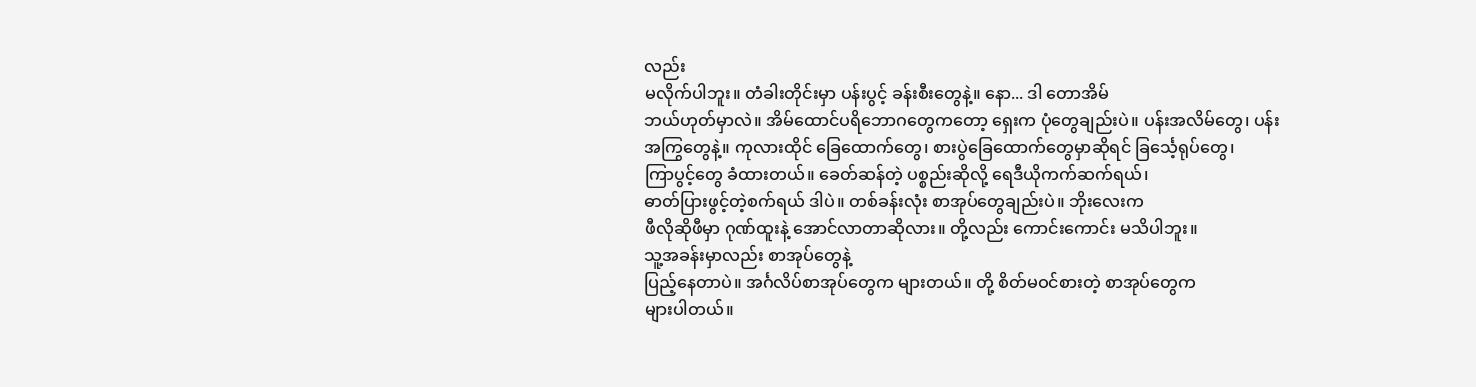လည်း
မလိုက်ပါဘူး။ တံခါးတိုင်းမှာ ပန်းပွင့် ခန်းစီးတွေနဲ့။ နော... ဒါ တောအိမ်
ဘယ်ဟုတ်မှာလဲ။ အိမ်ထောင်ပရိဘောဂတွေကတော့ ရှေးက ပုံတွေချည်းပဲ။ ပန်းအလိမ်တွေ၊ ပန်း
အကြွတွေနဲ့။ ကုလားထိုင် ခြေထောက်တွေ၊ စားပွဲခြေထောက်တွေမှာဆိုရင် ခြင်္သေ့ရုပ်တွေ၊
ကြာပွင့်တွေ ခံထားတယ်။ ခေတ်ဆန်တဲ့ ပစ္စည်းဆိုလို့ ရေဒီယိုကက်ဆက်ရယ်၊
ဓာတ်ပြားဖွင့်တဲ့စက်ရယ် ဒါပဲ။ တစ်ခန်းလုံး စာအုပ်တွေချည်းပဲ။ ဘိုးလေးက
ဖီလိုဆိုဖီမှာ ဂုဏ်ထူးနဲ့ အောင်လာတာဆိုလား။ တို့လည်း ကောင်းကောင်း မသိပါဘူး။
သူ့အခန်းမှာလည်း စာအုပ်တွေနဲ့
ပြည့်နေတာပဲ။ အင်္ဂလိပ်စာအုပ်တွေက များတယ်။ တို့ စိတ်မဝင်စားတဲ့ စာအုပ်တွေက
များပါတယ်။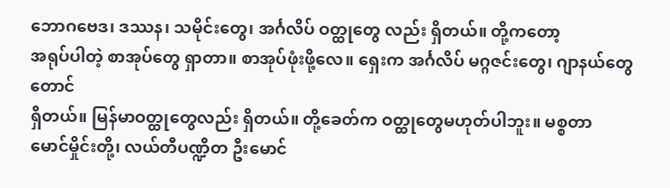ဘောဂဗေဒ၊ ဒဿန၊ သမိုင်းတွေ၊ အင်္ဂလိပ် ဝတ္ထုတွေ လည်း ရှိတယ်။ တို့ကတော့
အရုပ်ပါတဲ့ စာအုပ်တွေ ရှာတာ။ စာအုပ်ဖုံးဖို့လေ။ ရှေးက အင်္ဂလိပ် မဂ္ဂဇင်းတွေ၊ ဂျာနယ်တွေတောင်
ရှိတယ်။ မြန်မာဝတ္ထုတွေလည်း ရှိတယ်။ တို့ခေတ်က ဝတ္ထုတွေမဟုတ်ပါဘူး။ မစ္စတာ
မောင်မှိုင်းတို့၊ လယ်တီပဏ္ဍိတ ဦးမောင်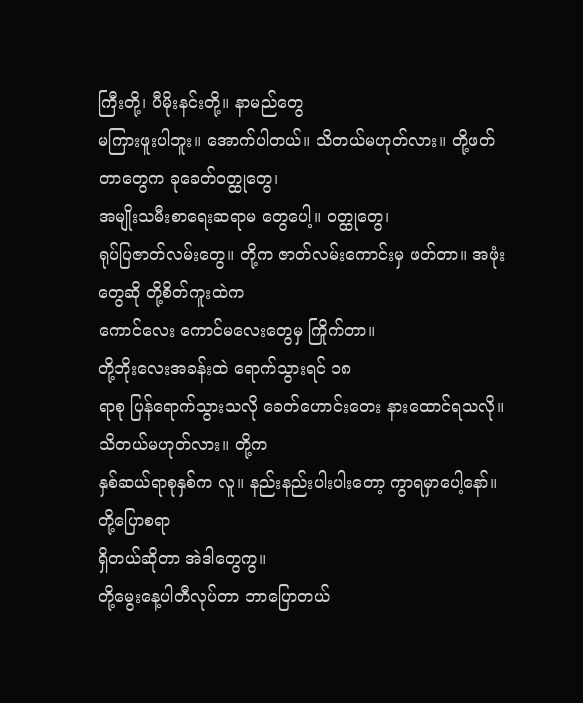ကြီးတို့၊ ပီမိုးနင်းတို့။ နာမည်တွေ
မကြားဖူးပါဘူး။ အောက်ပါတယ်။ သိတယ်မဟုတ်လား။ တို့ဖတ်တာတွေက ခုခေတ်ဝတ္ထုတွေ၊
အမျိုးသမီးစာရေးဆရာမ တွေပေါ့။ ဝတ္ထုတွေ၊
ရုပ်ပြဇာတ်လမ်းတွေ။ တို့က ဇာတ်လမ်းကောင်းမှ ဖတ်တာ။ အဖုံးတွေဆို တို့စိတ်ကူးထဲက
ကောင်လေး ကောင်မလေးတွေမှ ကြိုက်တာ။
တို့ဘိုးလေးအခန်းထဲ ရောက်သွားရင် ၁၈
ရာစု ပြန်ရောက်သွားသလို ခေတ်ဟောင်းတေး နားထောင်ရသလို။ သိတယ်မဟုတ်လား။ တို့က
နှစ်ဆယ်ရာစုနှစ်က လူ။ နည်းနည်းပါးပါးတော့ ကွာရမှာပေါ့နော်။ တို့ပြောစရာ
ရှိတယ်ဆိုတာ အဲဒါတွေကွ။
တို့မွေးနေ့ပါတီလုပ်တာ ဘာပြောတယ်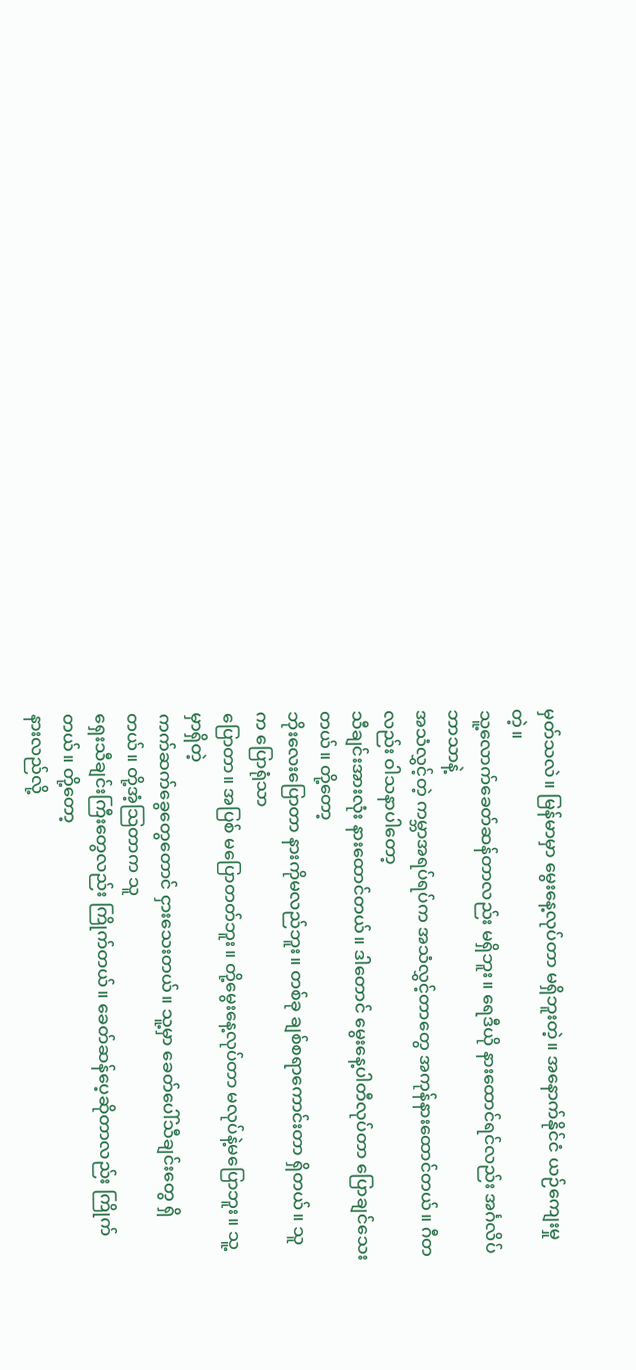မှတ်သလဲ။ မြန်မာမှာ မွေးနေ့လုပ်တာ မရှိဘူးတဲ့။ အနောက်နိုင်ငံ ယဉ်ကျေးမှုတဲ့။
သူ့လောက်ခေတ်ဆန်တာလည်း မရှိဘူး။ ရေဒီယို နားထောင်ရင်လည်း အင်္ဂလိပ်ဘာသာနဲ့
အသံလွှင့်တဲ့ ကမ္ဘာအရပ်ရပ်က အသံလွှင့်တာတွေ အကုန်နားထောင်တယ်။ ဂီတလည်း ဝါသနာပါတော့
သီချင်းအားလုံး နားထောင်တယ်။ ဒါတောင် မွေးနေ့ပါတီလုပ်တာ ပြောချင်သေးတယ်။ တို့တော့
ဘိုးလေးပြောတာ နားကိုမလည်ဘူး။ တစ်ခု ချစ်စရာကောင်းတာ ရှိတယ်။ သူက ပြောရုံသာ
ပြောတာ။ အပြစ် မပြောတတ်ဘူး။ တို့မွေးနေ့လုပ်တာ မလုပ်နဲ့မပြောဘူး။ သူ့မှာရှိတဲ့
ကက်ဆက်ခွေတွေတောင် ငှားသေးတယ်။ သူ့မှာ ခေတ်ပေါ်သီချင်းတွေ ရှိတယ်။ တို့အံ့သြတာက သူ
ရှေးသီချင်းကြီးတွေလည်း ကြိုက်တယ်။ ခေတ်ဆန်ပေ့ဆိုတာလည်း ကြိုက်တယ်။ တို့တော့
နားလည်လို့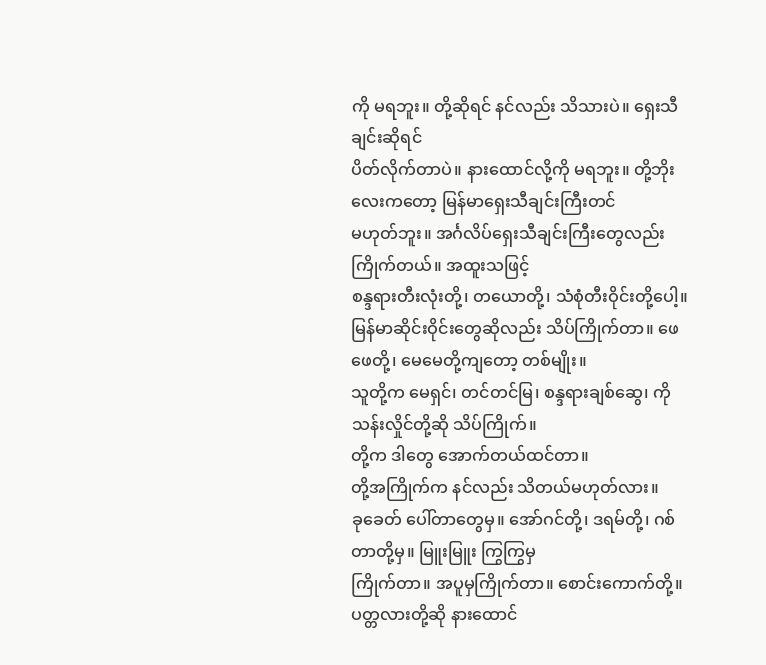ကို မရဘူး။ တို့ဆိုရင် နင်လည်း သိသားပဲ။ ရှေးသီချင်းဆိုရင်
ပိတ်လိုက်တာပဲ။ နားထောင်လို့ကို မရဘူး။ တို့ဘိုးလေးကတော့ မြန်မာရှေးသီချင်းကြီးတင်
မဟုတ်ဘူး။ အင်္ဂလိပ်ရှေးသီချင်းကြီးတွေလည်း ကြိုက်တယ်။ အထူးသဖြင့်
စန္ဒရားတီးလုံးတို့၊ တယောတို့၊ သံစုံတီးဝိုင်းတို့ပေါ့။
မြန်မာဆိုင်းဝိုင်းတွေဆိုလည်း သိပ်ကြိုက်တာ။ ဖေဖေတို့၊ မေမေတို့ကျတော့ တစ်မျိုး။
သူတို့က မေရှင်၊ တင်တင်မြ၊ စန္ဒရားချစ်ဆွေ၊ ကိုသန်းလှိုင်တို့ဆို သိပ်ကြိုက်။
တို့က ဒါတွေ အောက်တယ်ထင်တာ။
တို့အကြိုက်က နင်လည်း သိတယ်မဟုတ်လား။
ခုခေတ် ပေါ်တာတွေမှ။ အော်ဂင်တို့၊ ဒရမ်တို့၊ ဂစ်တာတို့မှ။ မြူးမြူး ကြွကြွမှ
ကြိုက်တာ။ အပူမှကြိုက်တာ။ စောင်းကောက်တို့။ ပတ္တလားတို့ဆို နားထောင်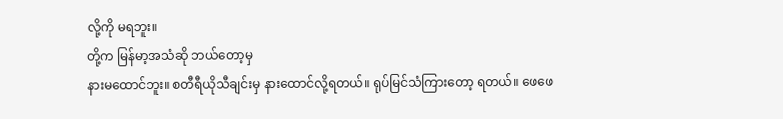လို့ကို မရဘူး။
တို့က မြန်မာ့အသံဆို ဘယ်တော့မှ
နားမထောင်ဘူး။ စတီရီယိုသီချင်းမှ နားထောင်လို့ရတယ်။ ရုပ်မြင်သံကြားတော့ ရတယ်။ ဖေဖေ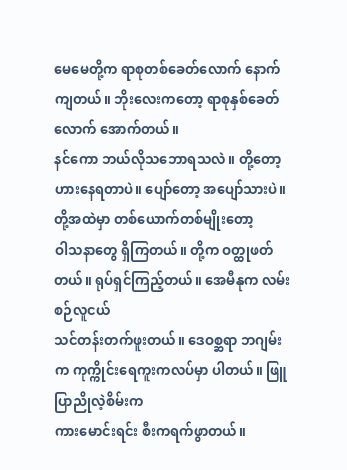မေမေတို့က ရာစုတစ်ခေတ်လောက် နောက်ကျတယ်။ ဘိုးလေးကတော့ ရာစုနှစ်ခေတ်လောက် အောက်တယ်။
နင်ကော ဘယ်လိုသဘောရသလဲ။ တို့တော့ ဟားနေရတာပဲ။ ပျော်တော့ အပျော်သားပဲ။
တို့အထဲမှာ တစ်ယောက်တစ်မျိုးတော့
ဝါသနာတွေ ရှိကြတယ်။ တို့က ဝတ္ထုဖတ်တယ်။ ရုပ်ရှင်ကြည့်တယ်။ အေမီနုက လမ်းစဉ်လူငယ်
သင်တန်းတက်ဖူးတယ်။ ဒေဝစ္ဆရာ ဘဂျမ်းက ကုက္ကိုင်းရေကူးကလပ်မှာ ပါတယ်။ ဖြူပြာညိုလဲ့စိမ်းက
ကားမောင်းရင်း စီးကရက်ဖွာတယ်။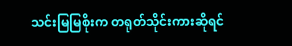သင်းမြမြစိုးက တရုတ်သိုင်းကားဆိုရင်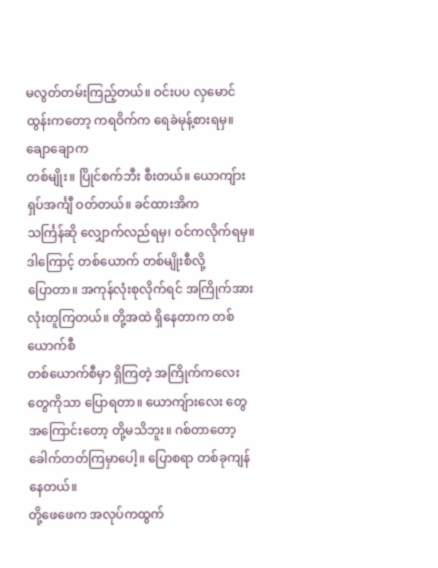မလွတ်တမ်းကြည့်တယ်။ ဝင်းပပ လှမောင်ထွန်းကတော့ ကရဝိက်က ရေခဲမုန့်စားရမှ။ ချောချောက
တစ်မျိုး။ ပြိုင်စက်ဘီး စီးတယ်။ ယောကျ်ားရှပ်အင်္ကျီ ဝတ်တယ်။ ခင်ထားအိက
သင်္ကြန်ဆို လျှောက်လည်ရမှ၊ ဝင်ကလိုက်ရမှ။ ဒါကြောင့် တစ်ယောက် တစ်မျိုးစီလို့
ပြောတာ။ အကုန်လုံးစုလိုက်ရင် အကြိုက်အားလုံးတူကြတယ်။ တို့အထဲ ရှိနေတာက တစ်ယောက်စီ
တစ်ယောက်စီမှာ ရှိကြတဲ့ အကြိုက်ကလေးတွေကိုသာ ပြောရတာ။ ယောကျ်ားလေး တွေ
အကြောင်းတော့ တို့မသိဘူး။ ဂစ်တာတော့ ခေါက်တတ်ကြမှာပေါ့။ ပြောစရာ တစ်ခုကျန်နေတယ်။
တို့ဖေဖေက အလုပ်ကထွက်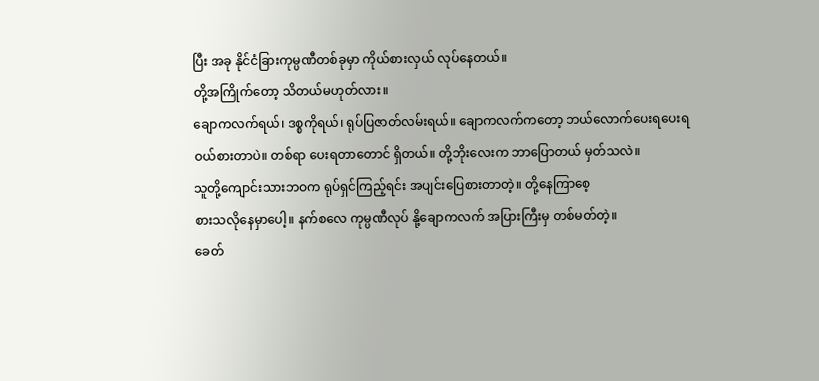ပြီး အခု နိုင်ငံခြားကုမ္ပဏီတစ်ခုမှာ ကိုယ်စားလှယ် လုပ်နေတယ်။
တို့အကြိုက်တော့ သိတယ်မဟုတ်လား။
ချောကလက်ရယ်၊ ဒစ္စကိုရယ်၊ ရုပ်ပြဇာတ်လမ်းရယ်။ ချောကလက်ကတော့ ဘယ်လောက်ပေးရပေးရ
ဝယ်စားတာပဲ။ တစ်ရာ ပေးရတာတောင် ရှိတယ်။ တို့ဘိုးလေးက ဘာပြောတယ် မှတ်သလဲ။
သူတို့ကျောင်းသားဘဝက ရုပ်ရှင်ကြည့်ရင်း အပျင်းပြေစားတာတဲ့။ တို့နေကြာစေ့
စားသလိုနေမှာပေါ့။ နက်စလေ ကုမ္ပဏီလုပ် နို့ချောကလက် အပြားကြီးမှ တစ်မတ်တဲ့။
ခေတ်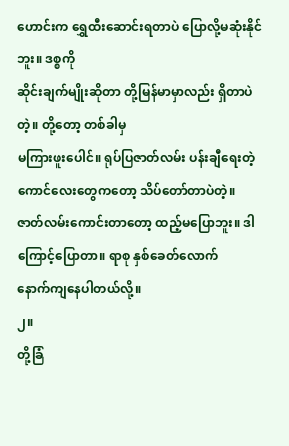ဟောင်းက ရွှေထီးဆောင်းရတာပဲ ပြောလို့မဆုံးနိုင်ဘူး။ ဒစ္စကို
ဆိုင်းချက်မျိုးဆိုတာ တို့မြန်မာမှာလည်း ရှိတာပဲတဲ့။ တို့တော့ တစ်ခါမှ
မကြားဖူးပေါင်။ ရုပ်ပြဇာတ်လမ်း ပန်းချီရေးတဲ့ ကောင်လေးတွေကတော့ သိပ်တော်တာပဲတဲ့။
ဇာတ်လမ်းကောင်းတာတော့ ထည့်မပြောဘူး။ ဒါကြောင့်ပြောတာ။ ရာစု နှစ်ခေတ်လောက်
နောက်ကျနေပါတယ်လို့။
၂။
တို့ခြံ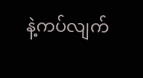နဲ့ကပ်လျက်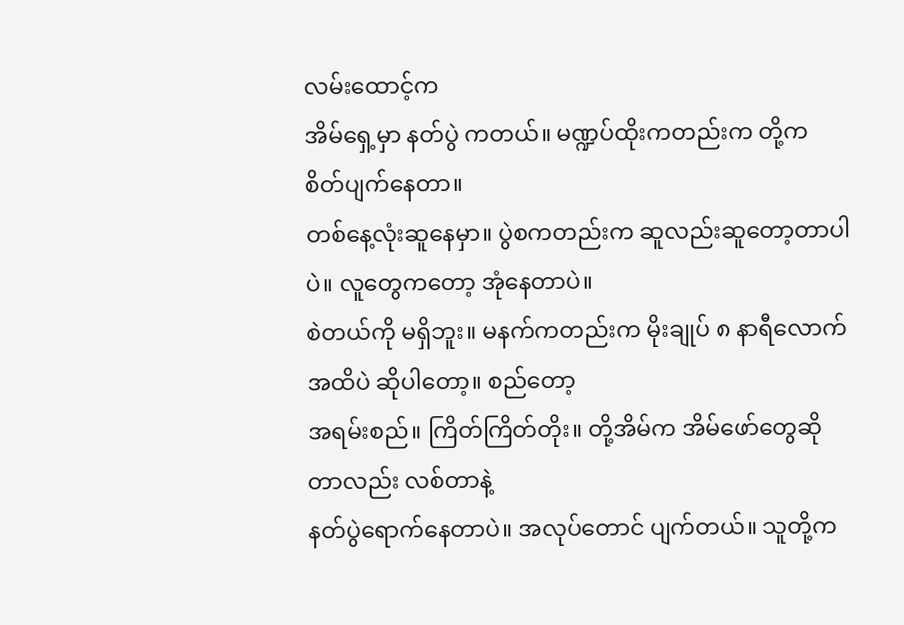လမ်းထောင့်က
အိမ်ရှေ့မှာ နတ်ပွဲ ကတယ်။ မဏ္ဍပ်ထိုးကတည်းက တို့က စိတ်ပျက်နေတာ။
တစ်နေ့လုံးဆူနေမှာ။ ပွဲစကတည်းက ဆူလည်းဆူတော့တာပါပဲ။ လူတွေကတော့ အုံနေတာပဲ။
စဲတယ်ကို မရှိဘူး။ မနက်ကတည်းက မိုးချုပ် ၈ နာရီလောက်အထိပဲ ဆိုပါတော့။ စည်တော့
အရမ်းစည်။ ကြိတ်ကြိတ်တိုး။ တို့အိမ်က အိမ်ဖော်တွေဆိုတာလည်း လစ်တာနဲ့
နတ်ပွဲရောက်နေတာပဲ။ အလုပ်တောင် ပျက်တယ်။ သူတို့က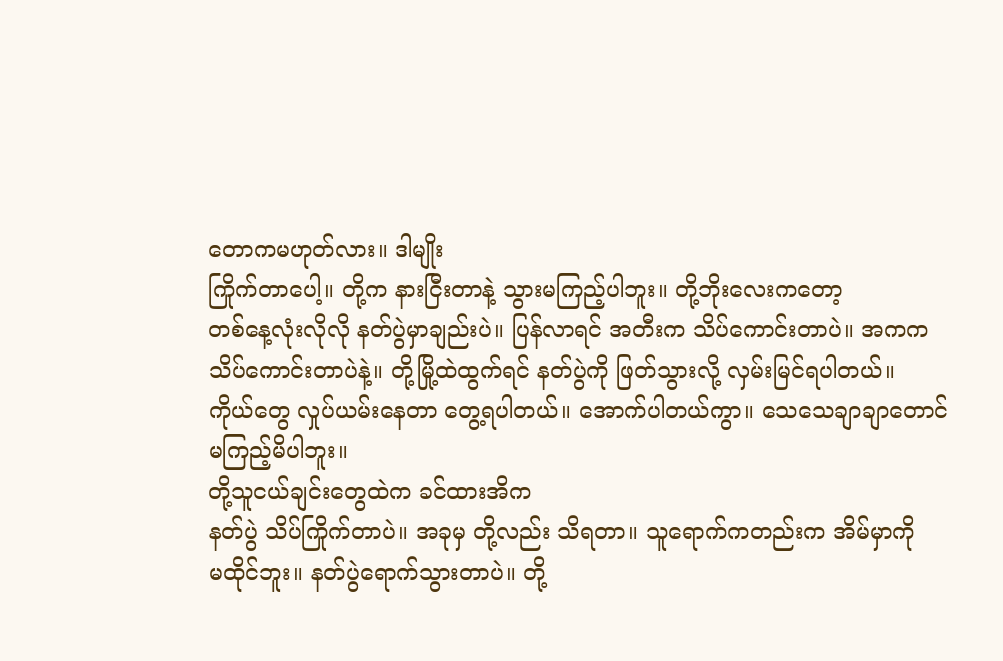တောကမဟုတ်လား။ ဒါမျိုး
ကြိုက်တာပေါ့။ တို့က နားငြီးတာနဲ့ သွားမကြည့်ပါဘူး။ တို့ဘိုးလေးကတော့
တစ်နေ့လုံးလိုလို နတ်ပွဲမှာချည်းပဲ။ ပြန်လာရင် အတီးက သိပ်ကောင်းတာပဲ။ အကက
သိပ်ကောင်းတာပဲနဲ့။ တို့မြို့ထဲထွက်ရင် နတ်ပွဲကို ဖြတ်သွားလို့ လှမ်းမြင်ရပါတယ်။
ကိုယ်တွေ လှုပ်ယမ်းနေတာ တွေ့ရပါတယ်။ အောက်ပါတယ်ကွာ။ သေသေချာချာတောင်
မကြည့်မိပါဘူး။
တို့သူငယ်ချင်းတွေထဲက ခင်ထားအိက
နတ်ပွဲ သိပ်ကြိုက်တာပဲ။ အခုမှ တို့လည်း သိရတာ။ သူရောက်ကတည်းက အိမ်မှာကို
မထိုင်ဘူး။ နတ်ပွဲရောက်သွားတာပဲ။ တို့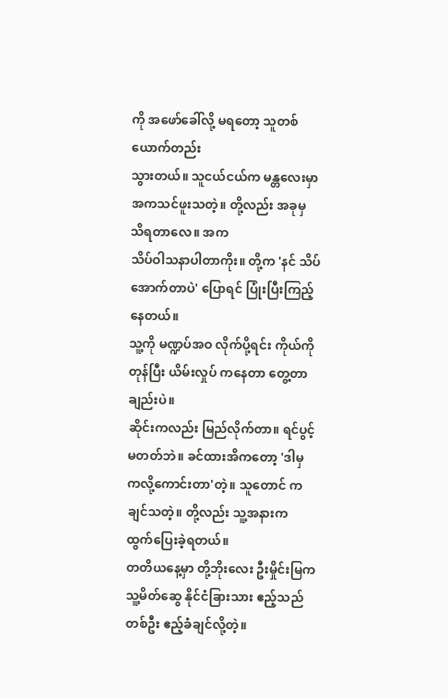ကို အဖော်ခေါ်လို့ မရတော့ သူတစ်ယောက်တည်း
သွားတယ်။ သူငယ်ငယ်က မန္တလေးမှာ အကသင်ဖူးသတဲ့။ တို့လည်း အခုမှ သိရတာလေ။ အက
သိပ်ဝါသနာပါတာကိုး။ တို့က 'နင် သိပ်အောက်တာပဲ' ပြောရင် ပြုံးပြီးကြည့်နေတယ်။
သူ့ကို မဏ္ဍပ်အဝ လိုက်ပို့ရင်း ကိုယ်ကို တုန်ပြီး ယိမ်းလှုပ် ကနေတာ တွေ့တာချည်းပဲ။
ဆိုင်းကလည်း မြည်လိုက်တာ။ ရင်ပွင့်မတတ်ဘဲ။ ခင်ထားအိကတော့ 'ဒါမှ
ကလို့ကောင်းတာ'တဲ့။ သူတောင် ကချင်သတဲ့။ တို့လည်း သူ့အနားက
ထွက်ပြေးခဲ့ရတယ်။
တတိယနေ့မှာ တို့ဘိုးလေး ဦးမှိုင်းမြက
သူ့မိတ်ဆွေ နိုင်ငံခြားသား ဧည့်သည်တစ်ဦး ဧည့်ခံချင်လို့တဲ့။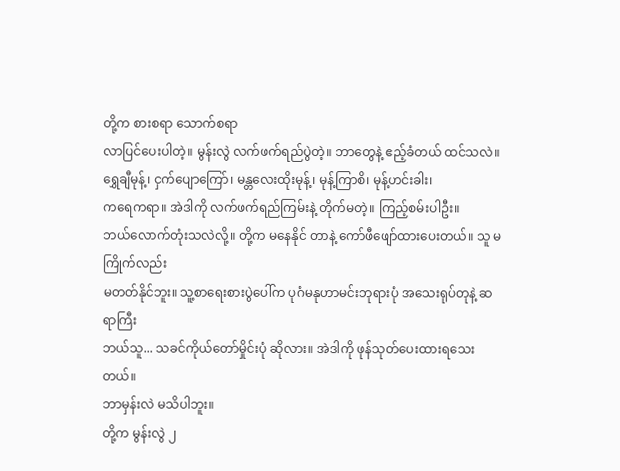တို့က စားစရာ သောက်စရာ
လာပြင်ပေးပါတဲ့။ မွန်းလွဲ လက်ဖက်ရည်ပွဲတဲ့။ ဘာတွေနဲ့ ဧည့်ခံတယ် ထင်သလဲ။
ရွှေချီမုန့်၊ ငှက်ပျောကြော်၊ မန္တလေးထိုးမုန့်၊ မုန့်ကြာစိ၊ မုန့်ဟင်းခါး၊
ကရေကရာ။ အဲဒါကို လက်ဖက်ရည်ကြမ်းနဲ့ တိုက်မတဲ့။ ကြည့်စမ်းပါဦး။
ဘယ်လောက်တုံးသလဲလို့။ တို့က မနေနိုင် တာနဲ့ ကော်ဖီဖျော်ထားပေးတယ်။ သူ မကြိုက်လည်း
မတတ်နိုင်ဘူး။ သူ့စာရေးစားပွဲပေါ်က ပုဂံမနုဟာမင်းဘုရားပုံ အသေးရုပ်တုနဲ့ ဆရာကြီး
ဘယ်သူ... သခင်ကိုယ်တော်မှိုင်းပုံ ဆိုလား။ အဲဒါကို ဖုန်သုတ်ပေးထားရသေးတယ်။
ဘာမှန်းလဲ မသိပါဘူး။
တို့က မွန်းလွဲ ၂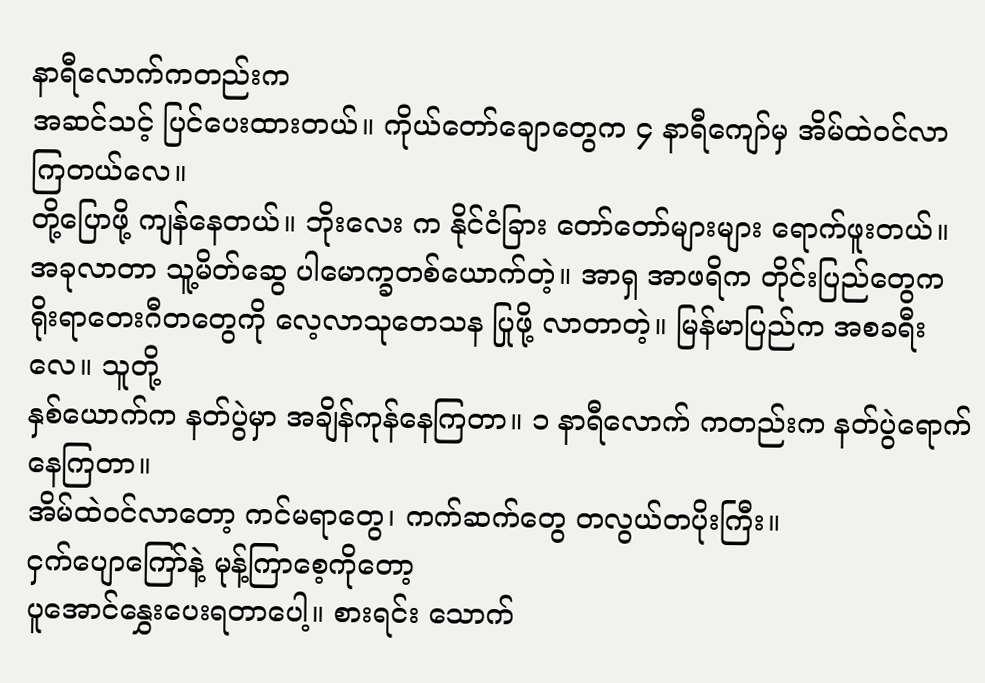နာရီလောက်ကတည်းက
အဆင်သင့် ပြင်ပေးထားတယ်။ ကိုယ်တော်ချောတွေက ၄ နာရီကျော်မှ အိမ်ထဲဝင်လာကြတယ်လေ။
တို့ပြောဖို့ ကျန်နေတယ်။ ဘိုးလေး က နိုင်ငံခြား တော်တော်များများ ရောက်ဖူးတယ်။
အခုလာတာ သူ့မိတ်ဆွေ ပါမောက္ခတစ်ယောက်တဲ့။ အာရှ အာဖရိက တိုင်းပြည်တွေက
ရိုးရာတေးဂီတတွေကို လေ့လာသုတေသန ပြုဖို့ လာတာတဲ့။ မြန်မာပြည်က အစခရီးလေ။ သူတို့
နှစ်ယောက်က နတ်ပွဲမှာ အချိန်ကုန်နေကြတာ။ ၁ နာရီလောက် ကတည်းက နတ်ပွဲရောက်နေကြတာ။
အိမ်ထဲဝင်လာတော့ ကင်မရာတွေ၊ ကက်ဆက်တွေ တလွယ်တပိုးကြီး။
ငှက်ပျောကြော်နဲ့ မုန့်ကြာစေ့ကိုတော့
ပူအောင်နွှေးပေးရတာပေါ့။ စားရင်း သောက်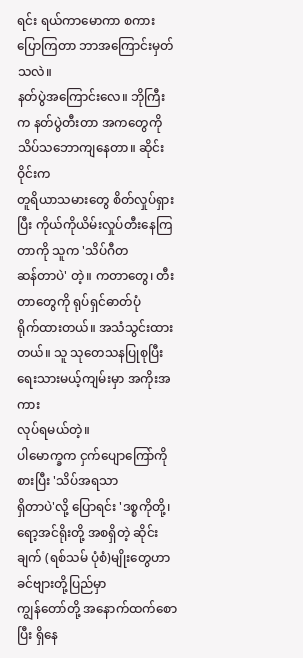ရင်း ရယ်ကာမောကာ စကားပြောကြတာ ဘာအကြောင်းမှတ်သလဲ။
နတ်ပွဲအကြောင်းလေ။ ဘိုကြီးက နတ်ပွဲတီးတာ အကတွေကို သိပ်သဘောကျနေတာ။ ဆိုင်းဝိုင်းက
တူရိယာသမားတွေ စိတ်လှုပ်ရှားပြီး ကိုယ်ကိုယိမ်းလှုပ်တီးနေကြတာကို သူက 'သိပ်ဂီတ
ဆန်တာပဲ' တဲ့။ ကတာတွေ၊ တီးတာတွေကို ရုပ်ရှင်ဓာတ်ပုံ
ရိုက်ထားတယ်။ အသံသွင်းထားတယ်။ သူ သုတေသနပြုစုပြီး ရေးသားမယ့်ကျမ်းမှာ အကိုးအကား
လုပ်ရမယ်တဲ့။
ပါမောက္ခက ငှက်ပျောကြော်ကို စားပြီး 'သိပ်အရသာ
ရှိတာပဲ'လို့ ပြောရင်း 'ဒစ္စကိုတို့၊
ရော့အင်ရိုးတို့ အစရှိတဲ့ ဆိုင်းချက် (ရစ်သမ် ပုံစံ)မျိုးတွေဟာ ခင်ဗျားတို့ပြည်မှာ
ကျွန်တော်တို့ အနောက်ထက်စောပြီး ရှိနေ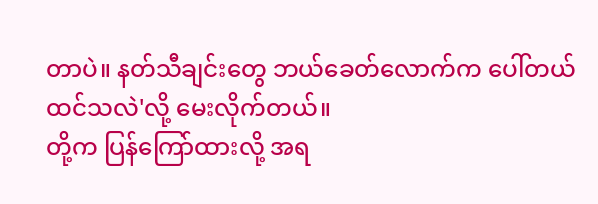တာပဲ။ နတ်သီချင်းတွေ ဘယ်ခေတ်လောက်က ပေါ်တယ်
ထင်သလဲ'လို့ မေးလိုက်တယ်။
တို့က ပြန်ကြော်ထားလို့ အရ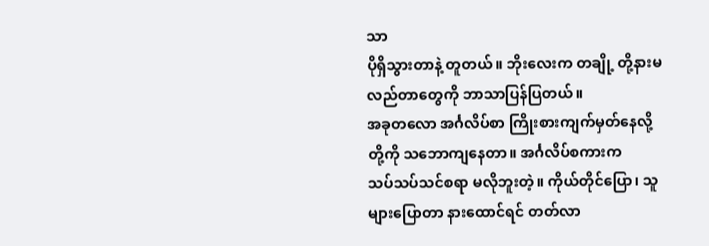သာ
ပိုရှိသွားတာနဲ့ တူတယ်။ ဘိုးလေးက တချို့ တို့နားမလည်တာတွေကို ဘာသာပြန်ပြတယ်။
အခုတလော အင်္ဂလိပ်စာ ကြိုးစားကျက်မှတ်နေလို့ တို့ကို သဘောကျနေတာ။ အင်္ဂလိပ်စကားက
သပ်သပ်သင်စရာ မလိုဘူးတဲ့။ ကိုယ်တိုင်ပြော၊ သူများပြောတာ နားထောင်ရင် တတ်လာ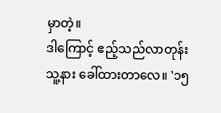မှာတဲ့။
ဒါကြောင့် ဧည့်သည်လာတုန်း သူ့နား ခေါ်ထားတာလေ။ '၁၅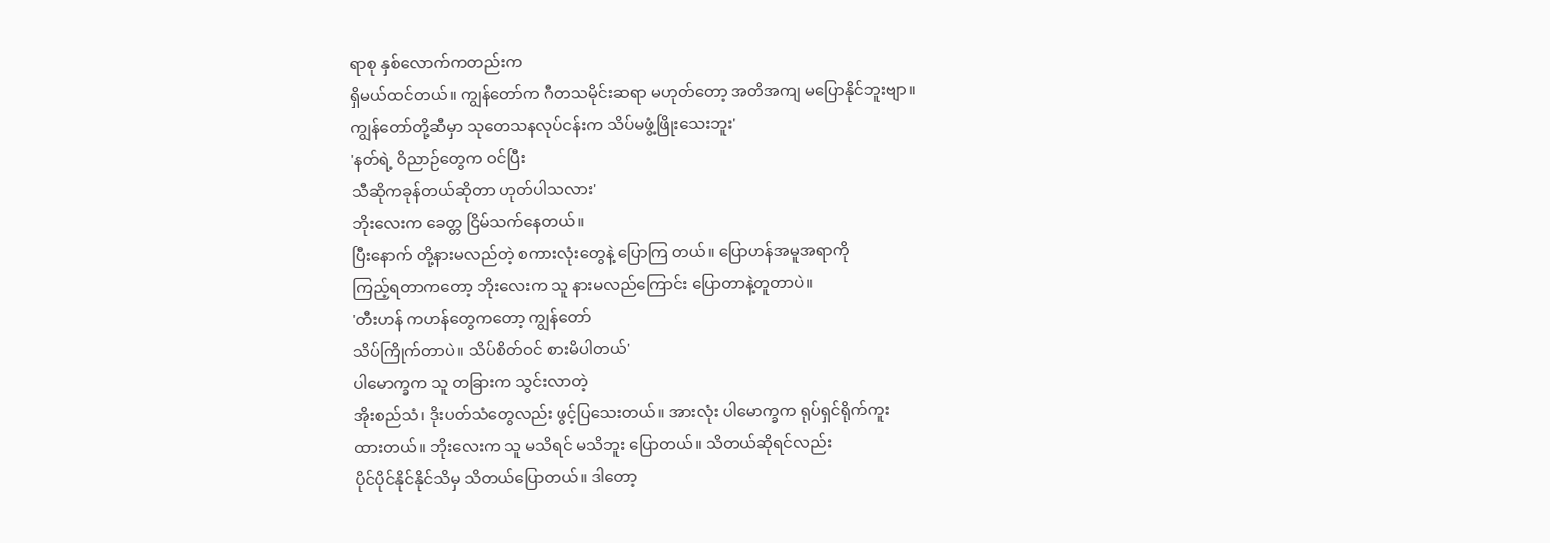ရာစု နှစ်လောက်ကတည်းက
ရှိမယ်ထင်တယ်။ ကျွန်တော်က ဂီတသမိုင်းဆရာ မဟုတ်တော့ အတိအကျ မပြောနိုင်ဘူးဗျာ။
ကျွန်တော်တို့ဆီမှာ သုတေသနလုပ်ငန်းက သိပ်မဖွံ့ဖြိုးသေးဘူး'
'နတ်ရဲ့ ဝိညာဉ်တွေက ဝင်ပြီး
သီဆိုကခုန်တယ်ဆိုတာ ဟုတ်ပါသလား'
ဘိုးလေးက ခေတ္တ ငြိမ်သက်နေတယ်။
ပြီးနောက် တို့နားမလည်တဲ့ စကားလုံးတွေနဲ့ ပြောကြ တယ်။ ပြောဟန်အမူအရာကို
ကြည့်ရတာကတော့ ဘိုးလေးက သူ နားမလည်ကြောင်း ပြောတာနဲ့တူတာပဲ။
'တီးဟန် ကဟန်တွေကတော့ ကျွန်တော်
သိပ်ကြိုက်တာပဲ။ သိပ်စိတ်ဝင် စားမိပါတယ်'
ပါမောက္ခက သူ တခြားက သွင်းလာတဲ့
အိုးစည်သံ၊ ဒိုးပတ်သံတွေလည်း ဖွင့်ပြသေးတယ်။ အားလုံး ပါမောက္ခက ရုပ်ရှင်ရိုက်ကူး
ထားတယ်။ ဘိုးလေးက သူ မသိရင် မသိဘူး ပြောတယ်။ သိတယ်ဆိုရင်လည်း
ပိုင်ပိုင်နိုင်နိုင်သိမှ သိတယ်ပြောတယ်။ ဒါတော့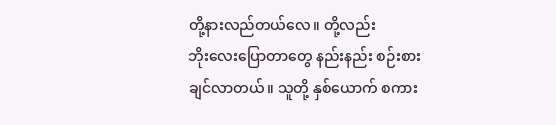တို့နားလည်တယ်လေ။ တို့လည်း
ဘိုးလေးပြောတာတွေ နည်းနည်း စဉ်းစားချင်လာတယ်။ သူတို့ နှစ်ယောက် စကား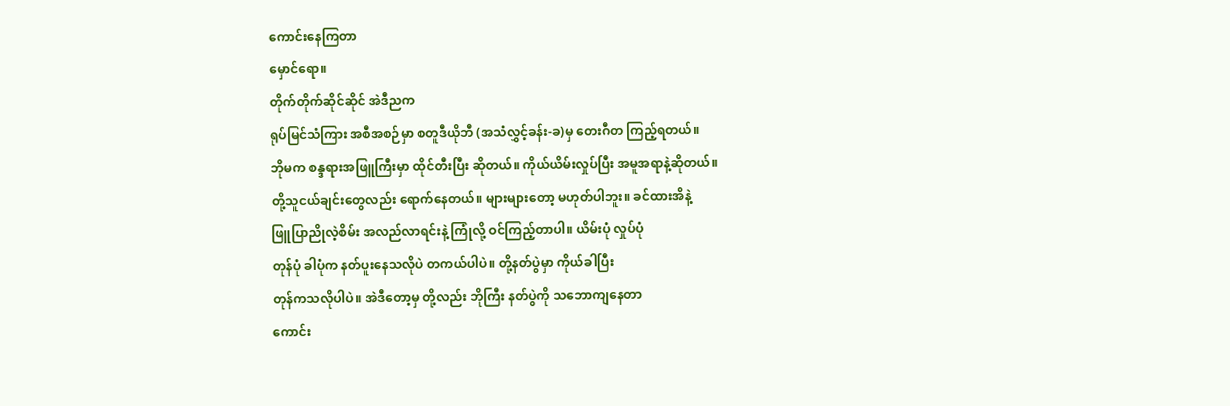ကောင်းနေကြတာ
မှောင်ရော။
တိုက်တိုက်ဆိုင်ဆိုင် အဲဒီညက
ရုပ်မြင်သံကြား အစီအစဉ်မှာ စတူဒီယိုဘီ (အသံလွှင့်ခန်း-ခ)မှ တေးဂီတ ကြည့်ရတယ်။
ဘိုမက စန္ဒရားအဖြူကြီးမှာ ထိုင်တီးပြီး ဆိုတယ်။ ကိုယ်ယိမ်းလှုပ်ပြီး အမူအရာနဲ့ဆိုတယ်။
တို့သူငယ်ချင်းတွေလည်း ရောက်နေတယ်။ များများတော့ မဟုတ်ပါဘူး။ ခင်ထားအိနဲ့
ဖြူပြာညိုလဲ့စိမ်း အလည်လာရင်းနဲ့ ကြုံလို့ ဝင်ကြည့်တာပါ။ ယိမ်းပုံ လှုပ်ပုံ
တုန်ပုံ ခါပုံက နတ်ပူးနေသလိုပဲ တကယ်ပါပဲ။ တို့နတ်ပွဲမှာ ကိုယ်ခါပြီး
တုန်ကသလိုပါပဲ။ အဲဒီတော့မှ တို့လည်း ဘိုကြီး နတ်ပွဲကို သဘောကျနေတာ
ကောင်း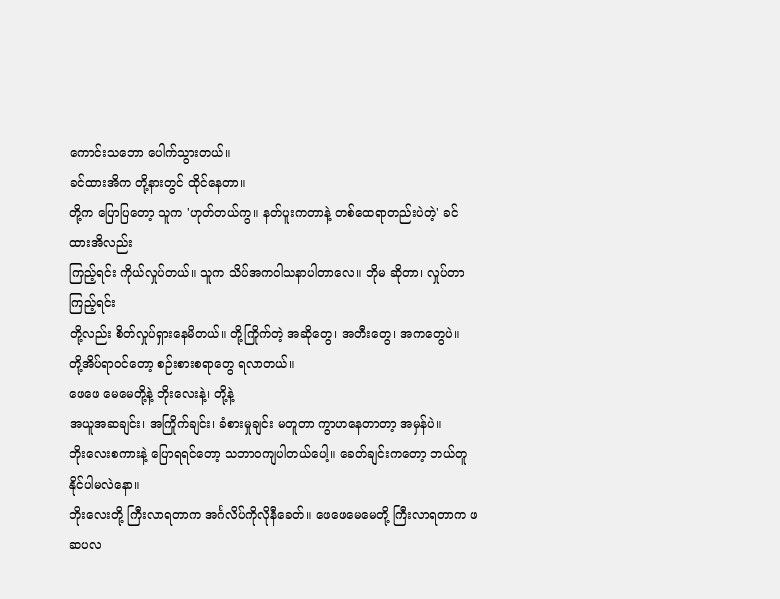ကောင်းသဘော ပေါက်သွားတယ်။
ခင်ထားအိက တို့နားတွင် ထိုင်နေတာ။
တို့က ပြောပြတော့ သူက 'ဟုတ်တယ်ကွ။ နတ်ပူးကတာနဲ့ တစ်ထေရာတည်းပဲတဲ့' ခင်ထားအိလည်း
ကြည့်ရင်း ကိုယ်လှုပ်တယ်။ သူက သိပ်အကဝါသနာပါတာလေ။ ဘိုမ ဆိုတာ၊ လှုပ်တာ ကြည့်ရင်း
တို့လည်း စိတ်လှုပ်ရှားနေမိတယ်။ တို့ကြိုက်တဲ့ အဆိုတွေ၊ အတီးတွေ၊ အကတွေပဲ။
တို့အိပ်ရာဝင်တော့ စဉ်းစားစရာတွေ ရလာတယ်။
ဖေဖေ မေမေတို့နဲ့ ဘိုးလေးနဲ့၊ တို့နဲ့
အယူအဆချင်း၊ အကြိုက်ချင်း၊ ခံစားမှုချင်း မတူတာ ကွာဟနေတာတာ့ အမှန်ပဲ။
ဘိုးလေးစကားနဲ့ ပြောရရင်တော့ သဘာဝကျပါတယ်ပေါ့။ ခေတ်ချင်းကတော့ ဘယ်တူနိုင်ပါမလဲနော။
ဘိုးလေးတို့ ကြီးလာရတာက အင်္ဂလိပ်ကိုလိုနီခေတ်။ ဖေဖေမေမေတို့ ကြီးလာရတာက ဖဆပလ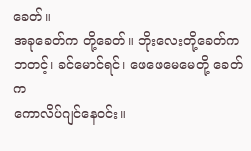ခေတ်။
အခုခေတ်က တို့ခေတ်။ ဘိုးလေးတို့ခေတ်က ဘတင့်၊ ခင်မောင်ရင်၊ ဖေဖေမေမေတို့ ခေတ်က
ကောလိပ်ဂျင်နေဝင်း။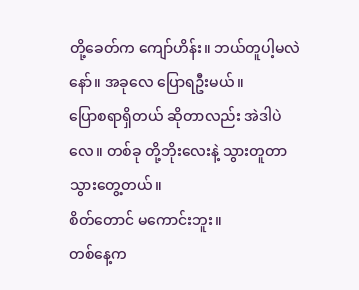တို့ခေတ်က ကျော်ဟိန်း။ ဘယ်တူပါ့မလဲနော်။ အခုလေ ပြောရဦးမယ်။
ပြောစရာရှိတယ် ဆိုတာလည်း အဲဒါပဲလေ။ တစ်ခု တို့ဘိုးလေးနဲ့ သွားတူတာ သွားတွေ့တယ်။
စိတ်တောင် မကောင်းဘူး။
တစ်နေ့က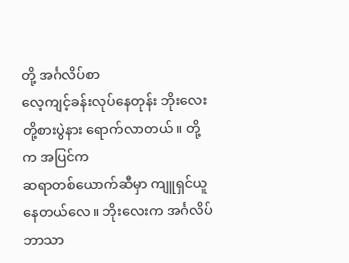တို့ အင်္ဂလိပ်စာ
လေ့ကျင့်ခန်းလုပ်နေတုန်း ဘိုးလေး တို့စားပွဲနား ရောက်လာတယ်။ တို့က အပြင်က
ဆရာတစ်ယောက်ဆီမှာ ကျူရှင်ယူနေတယ်လေ။ ဘိုးလေးက အင်္ဂလိပ်ဘာသာ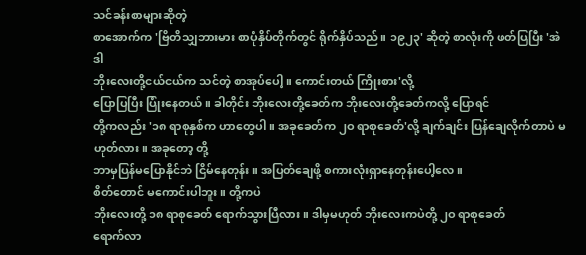သင်ခန်းစာများဆိုတဲ့
စာအောက်က 'ဗြိတိသျှဘားမား စာပုံနှိပ်တိုက်တွင် ရိုက်နှိပ်သည်။ ၁၉၂၃' ဆိုတဲ့ စာလုံးကို ဖတ်ပြပြီး 'အဲဒါ
ဘိုးလေးတို့ငယ်ငယ်က သင်တဲ့ စာအုပ်ပေါ့။ ကောင်းတယ် ကြိုးစား'လို့
ပြောပြပြီး ပြုံးနေတယ်။ ခါတိုင်း ဘိုးလေးတို့ခေတ်က ဘိုးလေးတို့ခေတ်ကလို့ ပြောရင်
တို့ကလည်း '၁၈ ရာစုနှစ်က ဟာတွေပါ။ အခုခေတ်က ၂ဝ ရာစုခေတ်'လို့ ချက်ချင်း ပြန်ချေလိုက်တာပဲ မဟုတ်လား။ အခုတော့ တို့
ဘာမှပြန်မပြောနိုင်ဘဲ ငြိမ်နေတုန်း။ အပြတ်ချေဖို့ စကားလုံးရှာနေတုန်းပေါ့လေ။
စိတ်တောင် မကောင်းပါဘူး။ တို့ကပဲ
ဘိုးလေးတို့ ၁၈ ရာစုခေတ် ရောက်သွားပြီလား။ ဒါမှမဟုတ် ဘိုးလေးကပဲတို့ ၂ဝ ရာစုခေတ်
ရောက်လာ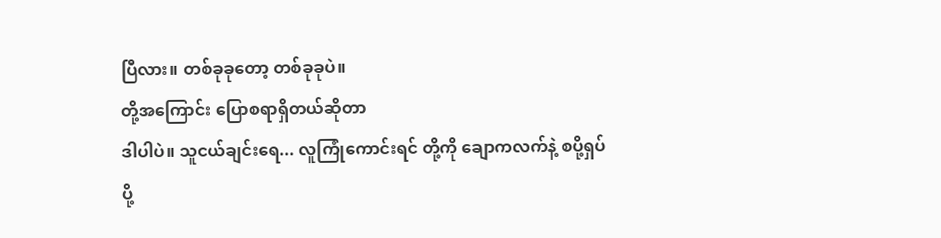ပြီလား။ တစ်ခုခုတော့ တစ်ခုခုပဲ။
တို့အကြောင်း ပြောစရာရှိတယ်ဆိုတာ
ဒါပါပဲ။ သူငယ်ချင်းရေ... လူကြုံကောင်းရင် တို့ကို ချောကလက်နဲ့ စပို့ရှပ်
ပို့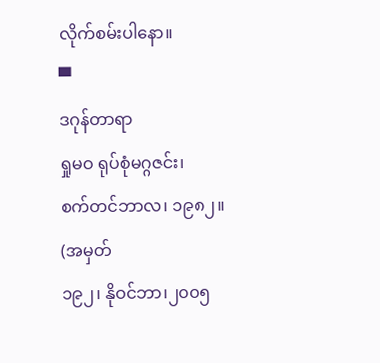လိုက်စမ်းပါနော။
▀
ဒဂုန်တာရာ
ရှုမဝ ရုပ်စုံမဂ္ဂဇင်း၊
စက်တင်ဘာလ၊ ၁၉၈၂။
(အမှတ်
၁၉၂၊ နိုဝင်ဘာ၊၂၀၀၅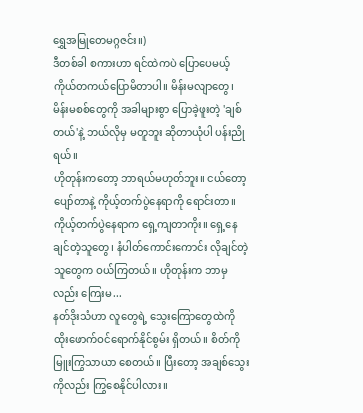ရွှေအမြုတေမဂ္ဂဇင်း။)
ဒီတစ်ခါ စကားဟာ ရင်ထဲကပဲ ပြောပေမယ့် ကိုယ်တကယ်ပြောမိတာပါ။ မိန်းမလျာတွေ၊ မိန်းမစစ်တွေကို အခါများစွာ ပြောခဲ့ဖူးတဲ့ 'ချစ်တယ်'နဲ့ ဘယ်လိုမှ မတူဘူး ဆိုတာယုံပါ ပန်းညိုရယ်။
ဟိုတုန်းကတော့ ဘာရယ်မဟုတ်ဘူး။ ငယ်တော့ ပျော်တာနဲ့ ကိုယ့်တက်ပွဲနေရာကို ရောင်းတာ။ ကိုယ့်တက်ပွဲနေရာက ရှေ့ကျတာကိုး။ ရှေ့နေချင်တဲ့သူတွေ၊ နံပါတ်ကောင်းကောင်း လိုချင်တဲ့သူတွေက ဝယ်ကြတယ်။ ဟိုတုန်းက ဘာမှလည်း ကြေးမ...
နတ်ဒိုးသံဟာ လူတွေရဲ့ သွေးကြောတွေထဲကို ထိုးဖောက်ဝင်ရောက်နိုင်စွမ်း ရှိတယ်။ စိတ်ကို မြူးကြွသာယာ စေတယ်။ ပြီးတော့ အချစ်သွေးကိုလည်း ကြွစေနိုင်ပါလား။